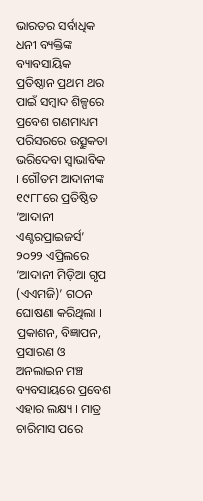ଭାରତର ସର୍ବାଧିକ ଧନୀ ବ୍ୟକ୍ତିଙ୍କ ବ୍ୟାବସାୟିକ ପ୍ରତିଷ୍ଠାନ ପ୍ରଥମ ଥର ପାଇଁ ସମ୍ୱାଦ ଶିଳ୍ପରେ ପ୍ରବେଶ ଗଣମାଧ୍ୟମ ପରିସରରେ ଉତ୍ସୁକତା ଭରିଦେବା ସ୍ୱାଭାବିକ । ଗୌତମ ଆଦାନୀଙ୍କ ୧୯୮୮ରେ ପ୍ରତିଷ୍ଠିତ ‘ଆଦାନୀ ଏଣ୍ଟରପ୍ରାଇଜର୍ସ’ ୨୦୨୨ ଏପ୍ରିଲରେ ‘ଆଦାନୀ ମିଡ଼ିଆ ଗୃପ (ଏଏମଜି)’ ଗଠନ ଘୋଷଣା କରିଥିଲା । ପ୍ରକାଶନ, ବିଜ୍ଞାପନ, ପ୍ରସାରଣ ଓ ଅନଲାଇନ ମଞ୍ଚ ବ୍ୟବସାୟରେ ପ୍ରବେଶ ଏହାର ଲକ୍ଷ୍ୟ । ମାତ୍ର ଚାରିମାସ ପରେ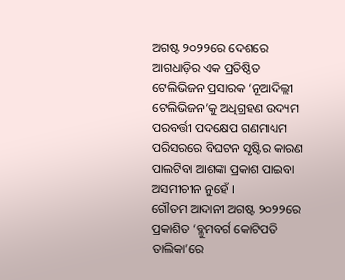ଅଗଷ୍ଟ ୨୦୨୨ରେ ଦେଶରେ ଆଗଧାଡ଼ିର ଏକ ପ୍ରତିଷ୍ଠିତ ଟେଲିଭିଜନ ପ୍ରସାରକ ‘ନୂଆଦିଲ୍ଲୀ ଟେଲିଭିଜନ’କୁ ଅଧିଗ୍ରହଣ ଉଦ୍ୟମ ପରବର୍ତ୍ତୀ ପଦକ୍ଷେପ ଗଣମାଧ୍ୟମ ପରିସରରେ ବିଘଟନ ସୃଷ୍ଟିର କାରଣ ପାଲଟିବା ଆଶଙ୍କା ପ୍ରକାଶ ପାଇବା ଅସମୀଚୀନ ନୁହେଁ ।
ଗୌତମ ଆଦାନୀ ଅଗଷ୍ଟ ୨୦୨୨ରେ ପ୍ରକାଶିତ ‘ବ୍ଳୁମବର୍ଗ କୋଟିପତି ତାଲିକା’ରେ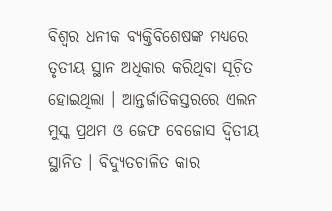ବିଶ୍ୱର ଧନୀକ ବ୍ୟକ୍ତିବିଶେଷଙ୍କ ମଧ୍ୟରେ ତୃତୀୟ ସ୍ଥାନ ଅଧିକାର କରିଥିବା ସୂଚ଼ିତ ହୋଇଥିଲା । ଆନ୍ତର୍ଜାତିକସ୍ତରରେ ଏଲନ ମୁସ୍କ ପ୍ରଥମ ଓ ଜେଫ ବେଜୋସ ଦ୍ୱିତୀୟ ସ୍ଥାନିତ । ବିଦ୍ୟୁତଚାଳିତ କାର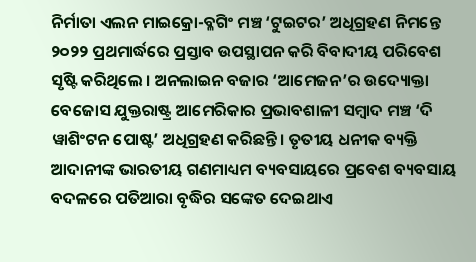ନିର୍ମାତା ଏଲନ ମାଇକ୍ରୋ-ବ୍ଳଗିଂ ମଞ୍ଚ ‘ଟୁଇଟର’ ଅଧିଗ୍ରହଣ ନିମନ୍ତେ ୨୦୨୨ ପ୍ରଥମାର୍ଦ୍ଧରେ ପ୍ରସ୍ତାବ ଉପସ୍ଥାପନ କରି ବିବାଦୀୟ ପରିବେଶ ସୃଷ୍ଟି କରିଥିଲେ । ଅନଲାଇନ ବଜାର ‘ଆମେଜନ’ର ଉଦ୍ୟୋକ୍ତା ବେଜୋସ ଯୁକ୍ତରାଷ୍ଟ୍ର ଆମେରିକାର ପ୍ରଭାବଶାଳୀ ସମ୍ୱାଦ ମଞ୍ଚ ‘ଦି ୱାଶିଂଟନ ପୋଷ୍ଟ’ ଅଧିଗ୍ରହଣ କରିଛନ୍ତି । ତୃତୀୟ ଧନୀକ ବ୍ୟକ୍ତି ଆଦାନୀଙ୍କ ଭାରତୀୟ ଗଣମାଧ୍ୟମ ବ୍ୟବସାୟରେ ପ୍ରବେଶ ବ୍ୟବସାୟ ବଦଳରେ ପତିଆରା ବୃଦ୍ଧିର ସଙ୍କେତ ଦେଇଥାଏ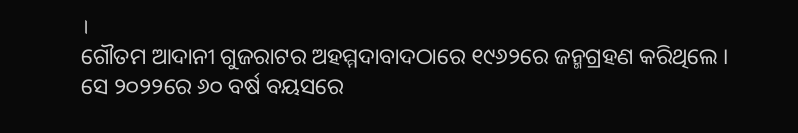।
ଗୌତମ ଆଦାନୀ ଗୁଜରାଟର ଅହମ୍ମଦାବାଦଠାରେ ୧୯୬୨ରେ ଜନ୍ମଗ୍ରହଣ କରିଥିଲେ । ସେ ୨୦୨୨ରେ ୬୦ ବର୍ଷ ବୟସରେ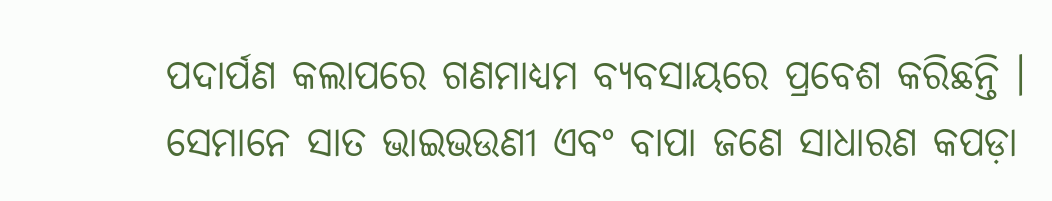ପଦାର୍ପଣ କଲାପରେ ଗଣମାଧ୍ୟମ ବ୍ୟବସାୟରେ ପ୍ରବେଶ କରିଛନ୍ତି । ସେମାନେ ସାତ ଭାଇଭଉଣୀ ଏବଂ ବାପା ଜଣେ ସାଧାରଣ କପଡ଼ା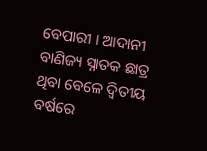ବେପାରୀ । ଆଦାନୀ ବାଣିଜ୍ୟ ସ୍ନାତକ ଛାତ୍ର ଥିବା ବେଳେ ଦ୍ୱିତୀୟ ବର୍ଷରେ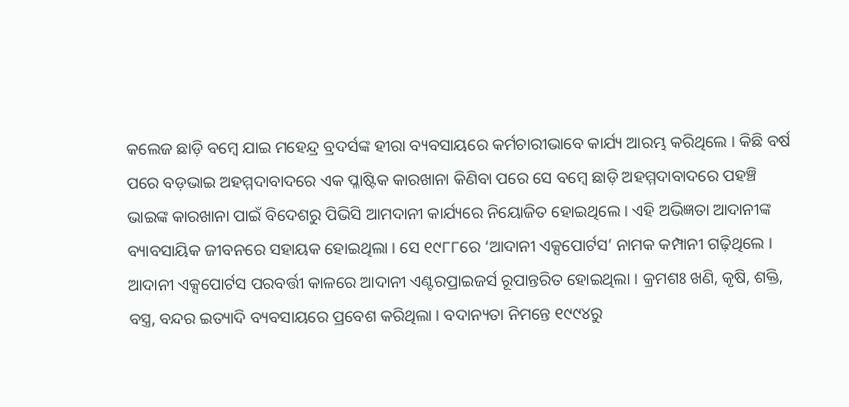କଲେଜ ଛାଡ଼ି ବମ୍ୱେ ଯାଇ ମହେନ୍ଦ୍ର ବ୍ରଦର୍ସଙ୍କ ହୀରା ବ୍ୟବସାୟରେ କର୍ମଚାରୀଭାବେ କାର୍ଯ୍ୟ ଆରମ୍ଭ କରିଥିଲେ । କିଛି ବର୍ଷ ପରେ ବଡ଼ଭାଇ ଅହମ୍ମଦାବାଦରେ ଏକ ପ୍ଳାଷ୍ଟିକ କାରଖାନା କିଣିବା ପରେ ସେ ବମ୍ୱେ ଛାଡ଼ି ଅହମ୍ମଦାବାଦରେ ପହଞ୍ଚି ଭାଇଙ୍କ କାରଖାନା ପାଇଁ ବିଦେଶରୁ ପିଭିସି ଆମଦାନୀ କାର୍ଯ୍ୟରେ ନିୟୋଜିତ ହୋଇଥିଲେ । ଏହି ଅଭିଜ୍ଞତା ଆଦାନୀଙ୍କ ବ୍ୟାବସାୟିକ ଜୀବନରେ ସହାୟକ ହୋଇଥିଲା । ସେ ୧୯୮୮ରେ ‘ଆଦାନୀ ଏକ୍ସପୋର୍ଟସ’ ନାମକ କମ୍ପାନୀ ଗଢ଼ିଥିଲେ ।
ଆଦାନୀ ଏକ୍ସପୋର୍ଟସ ପରବର୍ତ୍ତୀ କାଳରେ ଆଦାନୀ ଏଣ୍ଟରପ୍ରାଇଜର୍ସ ରୂପାନ୍ତରିତ ହୋଇଥିଲା । କ୍ରମଶଃ ଖଣି, କୃଷି, ଶକ୍ତି, ବସ୍ତ୍ର, ବନ୍ଦର ଇତ୍ୟାଦି ବ୍ୟବସାୟରେ ପ୍ରବେଶ କରିଥିଲା । ବଦାନ୍ୟତା ନିମନ୍ତେ ୧୯୯୪ରୁ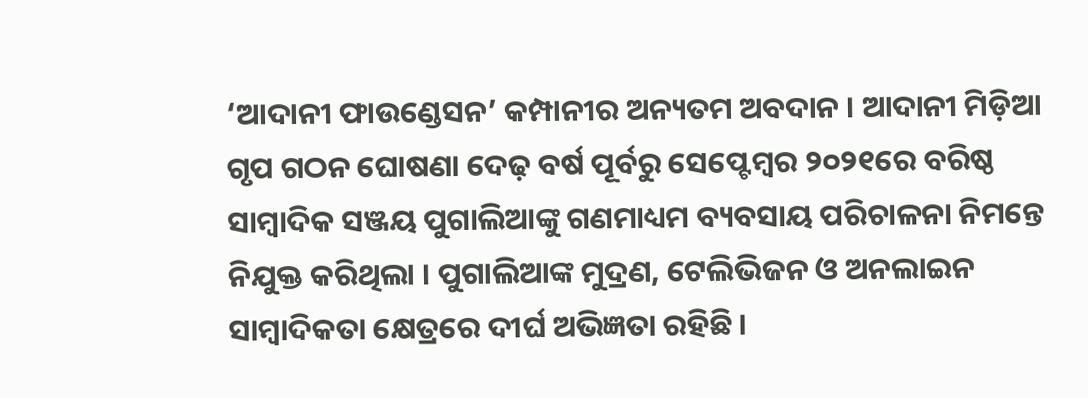‘ଆଦାନୀ ଫାଉଣ୍ଡେସନ’ କମ୍ପାନୀର ଅନ୍ୟତମ ଅବଦାନ । ଆଦାନୀ ମିଡ଼ିଆ ଗୃପ ଗଠନ ଘୋଷଣା ଦେଢ଼ ବର୍ଷ ପୂର୍ବରୁ ସେପ୍ଟେମ୍ୱର ୨୦୨୧ରେ ବରିଷ୍ଠ ସାମ୍ୱାଦିକ ସଞ୍ଜୟ ପୁଗାଲିଆଙ୍କୁ ଗଣମାଧ୍ୟମ ବ୍ୟବସାୟ ପରିଚାଳନା ନିମନ୍ତେ ନିଯୁକ୍ତ କରିଥିଲା । ପୁଗାଲିଆଙ୍କ ମୁଦ୍ରଣ, ଟେଲିଭିଜନ ଓ ଅନଲାଇନ ସାମ୍ୱାଦିକତା କ୍ଷେତ୍ରରେ ଦୀର୍ଘ ଅଭିଜ୍ଞତା ରହିଛି ।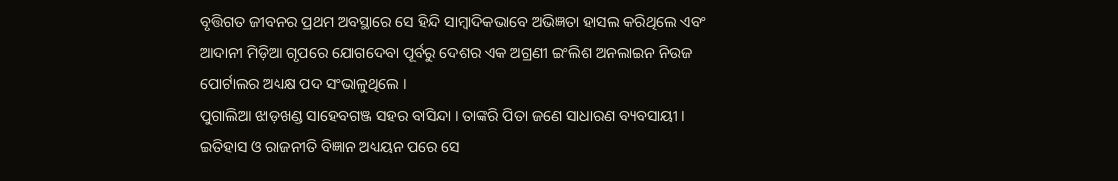ବୃତ୍ତିଗତ ଜୀବନର ପ୍ରଥମ ଅବସ୍ଥାରେ ସେ ହିନ୍ଦି ସାମ୍ୱାଦିକଭାବେ ଅଭିଜ୍ଞତା ହାସଲ କରିଥିଲେ ଏବଂ ଆଦାନୀ ମିଡ଼ିଆ ଗୃପରେ ଯୋଗଦେବା ପୂର୍ବରୁ ଦେଶର ଏକ ଅଗ୍ରଣୀ ଇଂଲିଶ ଅନଲାଇନ ନିଉଜ ପୋର୍ଟାଲର ଅଧ୍ୟକ୍ଷ ପଦ ସଂଭାଳୁଥିଲେ ।
ପୁଗାଲିଆ ଝାଡ଼ଖଣ୍ଡ ସାହେବଗଞ୍ଜ ସହର ବାସିନ୍ଦା । ତାଙ୍କରି ପିତା ଜଣେ ସାଧାରଣ ବ୍ୟବସାୟୀ । ଇତିହାସ ଓ ରାଜନୀତି ବିଜ୍ଞାନ ଅଧ୍ୟୟନ ପରେ ସେ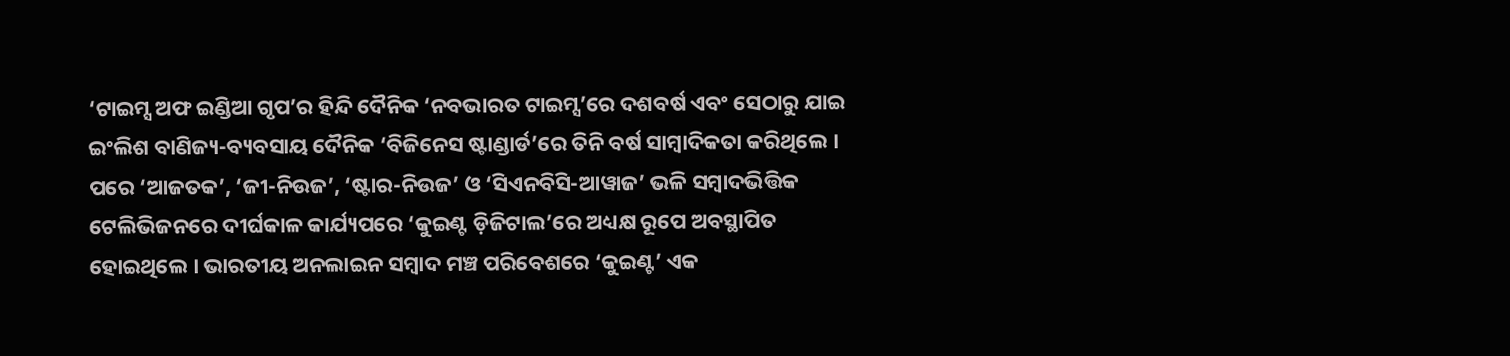‘ଟାଇମ୍ସ ଅଫ ଇଣ୍ଡିଆ ଗୃପ’ର ହିନ୍ଦି ଦୈନିକ ‘ନବଭାରତ ଟାଇମ୍ସ’ରେ ଦଶବର୍ଷ ଏବଂ ସେଠାରୁ ଯାଇ ଇଂଲିଶ ବାଣିଜ୍ୟ-ବ୍ୟବସାୟ ଦୈନିକ ‘ବିଜିନେସ ଷ୍ଟାଣ୍ଡାର୍ଡ’ରେ ତିନି ବର୍ଷ ସାମ୍ୱାଦିକତା କରିଥିଲେ । ପରେ ‘ଆଜତକ’, ‘ଜୀ-ନିଉଜ’, ‘ଷ୍ଟାର-ନିଉଜ’ ଓ ‘ସିଏନବିସି-ଆୱାଜ’ ଭଳି ସମ୍ୱାଦଭିତ୍ତିକ ଟେଲିଭିଜନରେ ଦୀର୍ଘକାଳ କାର୍ଯ୍ୟପରେ ‘କୁଇଣ୍ଟ ଡ଼ିଜିଟାଲ’ରେ ଅଧ୍ୟକ୍ଷ ରୂପେ ଅବସ୍ଥାପିତ ହୋଇଥିଲେ । ଭାରତୀୟ ଅନଲାଇନ ସମ୍ୱାଦ ମଞ୍ଚ ପରିବେଶରେ ‘କୁଇଣ୍ଟ’ ଏକ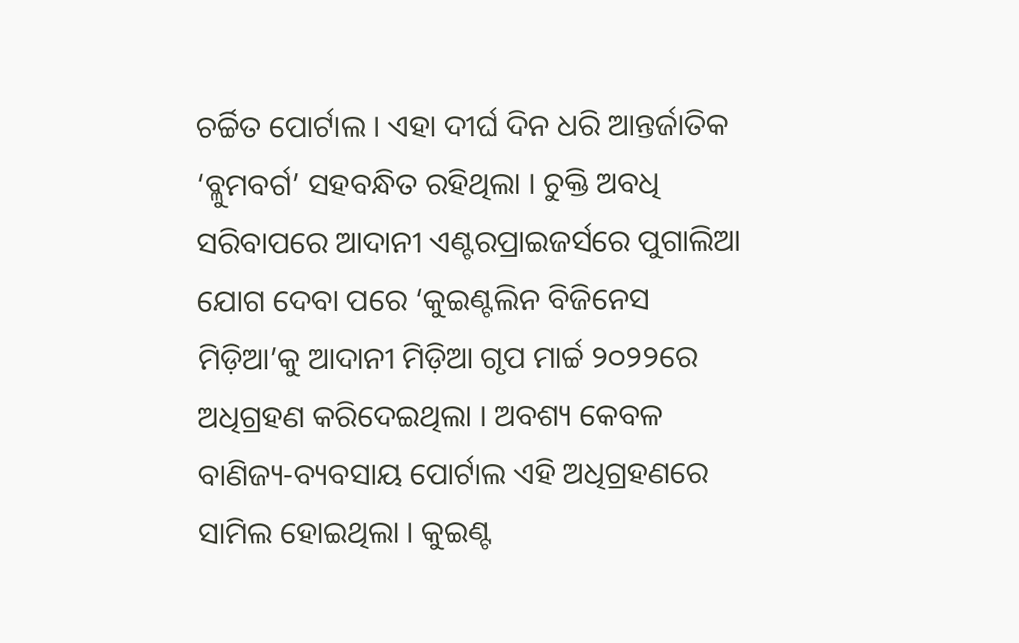ଚର୍ଚ୍ଚିତ ପୋର୍ଟାଲ । ଏହା ଦୀର୍ଘ ଦିନ ଧରି ଆନ୍ତର୍ଜାତିକ ‘ବ୍ଳୁମବର୍ଗ’ ସହବନ୍ଧିତ ରହିଥିଲା । ଚୁକ୍ତି ଅବଧି ସରିବାପରେ ଆଦାନୀ ଏଣ୍ଟରପ୍ରାଇଜର୍ସରେ ପୁଗାଲିଆ ଯୋଗ ଦେବା ପରେ ‘କୁଇଣ୍ଟଲିନ ବିଜିନେସ ମିଡ଼ିଆ’କୁ ଆଦାନୀ ମିଡ଼ିଆ ଗୃପ ମାର୍ଚ୍ଚ ୨୦୨୨ରେ ଅଧିଗ୍ରହଣ କରିଦେଇଥିଲା । ଅବଶ୍ୟ କେବଳ ବାଣିଜ୍ୟ-ବ୍ୟବସାୟ ପୋର୍ଟାଲ ଏହି ଅଧିଗ୍ରହଣରେ ସାମିଲ ହୋଇଥିଲା । କୁଇଣ୍ଟ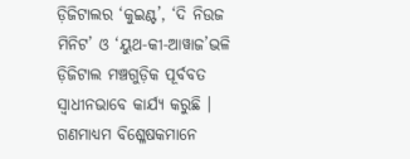ଡ଼ିଜିଟାଲର ‘କୁଇଣ୍ଟ’, ‘ଦି ନିଉଜ ମିନିଟ’ ଓ ‘ୟୁଥ-କୀ-ଆୱାଜ’ଭଳି ଡ଼ିଜିଟାଲ ମଞ୍ଚଗୁଡ଼ିକ ପୂର୍ବବତ ସ୍ୱାଧୀନଭାବେ କାର୍ଯ୍ୟ କରୁଛି ।
ଗଣମାଧ୍ୟମ ବିଶ୍ଳେଷକମାନେ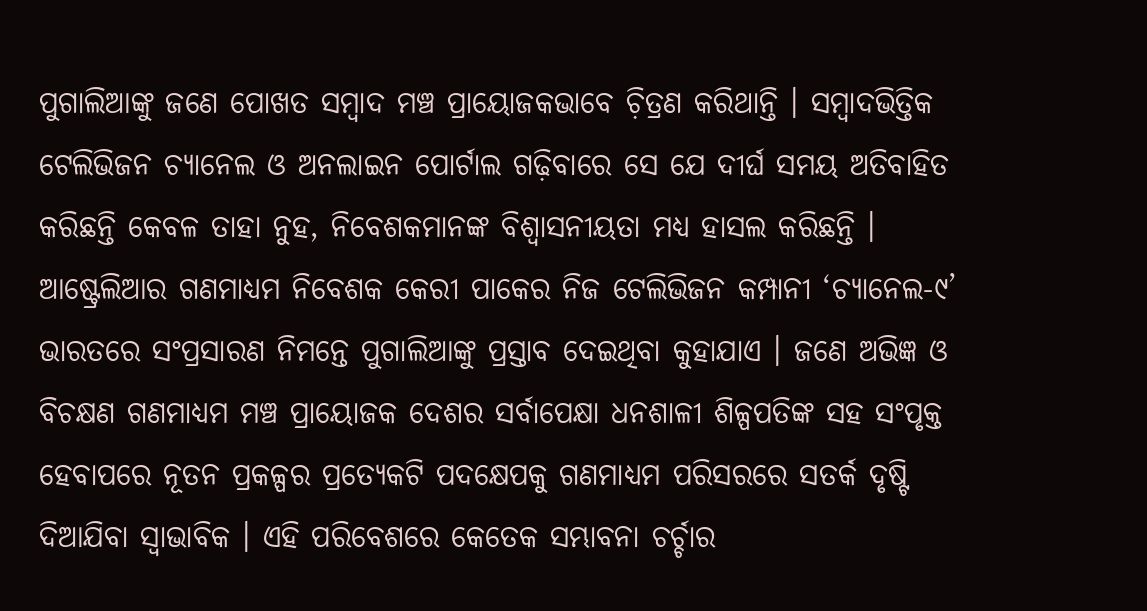ପୁଗାଲିଆଙ୍କୁ ଜଣେ ପୋଖତ ସମ୍ୱାଦ ମଞ୍ଚ ପ୍ରାୟୋଜକଭାବେ ଚ଼ିତ୍ରଣ କରିଥାନ୍ତି । ସମ୍ୱାଦଭିତ୍ତିକ ଟେଲିଭିଜନ ଚ୍ୟାନେଲ ଓ ଅନଲାଇନ ପୋର୍ଟାଲ ଗଢ଼ିବାରେ ସେ ଯେ ଦୀର୍ଘ ସମୟ ଅତିବାହିତ କରିଛନ୍ତି କେବଳ ତାହା ନୁହ, ନିବେଶକମାନଙ୍କ ବିଶ୍ୱାସନୀୟତା ମଧ୍ୟ ହାସଲ କରିଛନ୍ତି । ଆଷ୍ଟ୍ରେଲିଆର ଗଣମାଧ୍ୟମ ନିବେଶକ କେରୀ ପାକେର ନିଜ ଟେଲିଭିଜନ କମ୍ପାନୀ ‘ଚ୍ୟାନେଲ-୯’ ଭାରତରେ ସଂପ୍ରସାରଣ ନିମନ୍ତେ ପୁଗାଲିଆଙ୍କୁ ପ୍ରସ୍ତାବ ଦେଇଥିବା କୁହାଯାଏ । ଜଣେ ଅଭିଜ୍ଞ ଓ ବିଚକ୍ଷଣ ଗଣମାଧ୍ୟମ ମଞ୍ଚ ପ୍ରାୟୋଜକ ଦେଶର ସର୍ବାପେକ୍ଷା ଧନଶାଳୀ ଶିଳ୍ପପତିଙ୍କ ସହ ସଂପୃକ୍ତ ହେବାପରେ ନୂତନ ପ୍ରକଳ୍ପର ପ୍ରତ୍ୟେକଟି ପଦକ୍ଷେପକୁ ଗଣମାଧ୍ୟମ ପରିସରରେ ସତର୍କ ଦୃଷ୍ଟି ଦିଆଯିବା ସ୍ୱାଭାବିକ । ଏହି ପରିବେଶରେ କେତେକ ସମ୍ଭାବନା ଚର୍ଚ୍ଚାର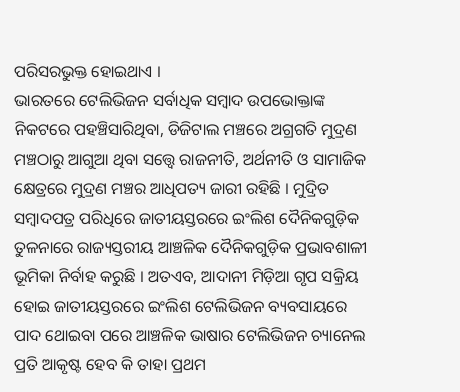ପରିସରଭୁକ୍ତ ହୋଇଥାଏ ।
ଭାରତରେ ଟେଲିଭିଜନ ସର୍ବାଧିକ ସମ୍ୱାଦ ଉପଭୋକ୍ତାଙ୍କ ନିକଟରେ ପହଞ୍ଚିସାରିଥିବା, ଡିଜିଟାଲ ମଞ୍ଚରେ ଅଗ୍ରଗତି ମୁଦ୍ରଣ ମଞ୍ଚଠାରୁ ଆଗୁଆ ଥିବା ସତ୍ତ୍ୱେ ରାଜନୀତି, ଅର୍ଥନୀତି ଓ ସାମାଜିକ କ୍ଷେତ୍ରରେ ମୁଦ୍ରଣ ମଞ୍ଚର ଆଧିପତ୍ୟ ଜାରୀ ରହିଛି । ମୁଦ୍ରିତ ସମ୍ୱାଦପତ୍ର ପରିଧିରେ ଜାତୀୟସ୍ତରରେ ଇଂଲିଶ ଦୈନିକଗୁଡ଼ିକ ତୁଳନାରେ ରାଜ୍ୟସ୍ତରୀୟ ଆଞ୍ଚଳିକ ଦୈନିକଗୁଡ଼ିକ ପ୍ରଭାବଶାଳୀ ଭୂମିକା ନିର୍ବାହ କରୁଛି । ଅତଏବ, ଆଦାନୀ ମିଡ଼ିଆ ଗୃପ ସକ୍ରିୟ ହୋଇ ଜାତୀୟସ୍ତରରେ ଇଂଲିଶ ଟେଲିଭିଜନ ବ୍ୟବସାୟରେ ପାଦ ଥୋଇବା ପରେ ଆଞ୍ଚଳିକ ଭାଷାର ଟେଲିଭିଜନ ଚ୍ୟାନେଲ ପ୍ରତି ଆକୃଷ୍ଟ ହେବ କି ତାହା ପ୍ରଥମ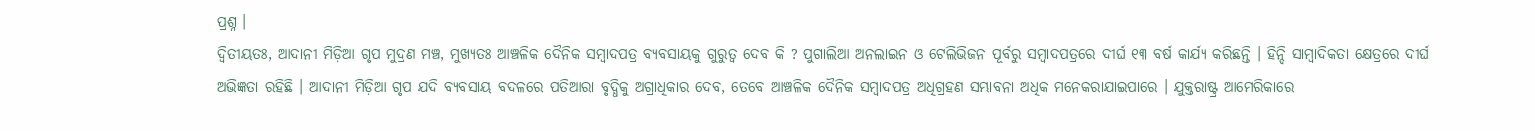ପ୍ରଶ୍ନ ।
ଦ୍ୱିତୀୟତଃ, ଆଦାନୀ ମିଡ଼ିଆ ଗୃପ ମୁଦ୍ରଣ ମଞ୍ଚ, ମୁଖ୍ୟତଃ ଆଞ୍ଚଳିକ ଦୈନିକ ସମ୍ୱାଦପତ୍ର ବ୍ୟବସାୟକୁ ଗୁରୁତ୍ୱ ଦେବ କି ? ପୁଗାଲିଆ ଅନଲାଇନ ଓ ଟେଲିଭିଜନ ପୂର୍ବରୁ ସମ୍ୱାଦପତ୍ରରେ ଦୀର୍ଘ ୧୩ ବର୍ଷ କାର୍ଯ୍ୟ କରିଛନ୍ତି । ହିନ୍ଦି ସାମ୍ୱାଦିକତା କ୍ଷେତ୍ରରେ ଦୀର୍ଘ ଅଭିଜ୍ଞତା ରହିଛି । ଆଦାନୀ ମିଡ଼ିଆ ଗୃପ ଯଦି ବ୍ୟବସାୟ ବଦଳରେ ପତିଆରା ବୃଦ୍ଧିକୁ ଅଗ୍ରାଧିକାର ଦେବ, ତେବେ ଆଞ୍ଚଳିକ ଦୈନିକ ସମ୍ୱାଦପତ୍ର ଅଧିଗ୍ରହଣ ସମ୍ଭାବନା ଅଧିକ ମନେକରାଯାଇପାରେ । ଯୁକ୍ତରାଷ୍ଟ୍ର ଆମେରିକାରେ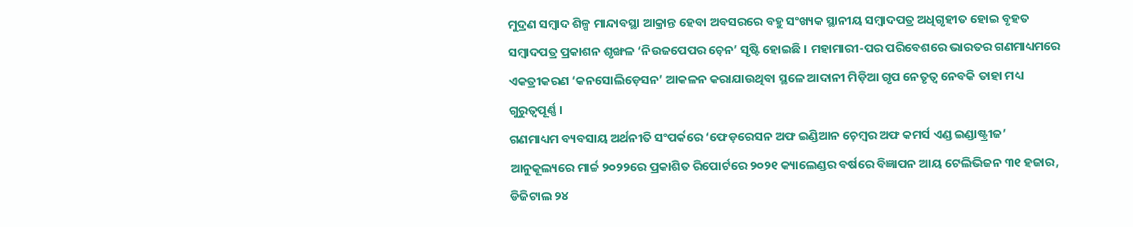ମୁଦ୍ରଣ ସମ୍ୱାଦ ଶିଳ୍ପ ମାନ୍ଦାବସ୍ଥା ଆକ୍ରାନ୍ତ ହେବା ଅବସରରେ ବହୁ ସଂଖ୍ୟକ ସ୍ଥାନୀୟ ସମ୍ୱାଦପତ୍ର ଅଧିଗୃହୀତ ହୋଇ ବୃହତ ସମ୍ୱାଦପତ୍ର ପ୍ରକାଶନ ଶୃଙ୍ଖଳ ‘ନିଉଜପେପର ଚ଼େନ’ ସୃଷ୍ଟି ହୋଇଛି । ମହାମାରୀ-ପର ପରିବେଶରେ ଭାରତର ଗଣମାଧ୍ୟମରେ ଏକତ୍ରୀକରଣ ‘କନସୋଲିଡ଼େସନ’ ଆକଳନ କରାଯାଉଥିବା ସ୍ଥଳେ ଆଦାନୀ ମିଡ଼ିଆ ଗୃପ ନେତୃତ୍ୱ ନେବକି ତାହା ମଧ୍ୟ ଗୁରୁତ୍ୱପୂର୍ଣ୍ଣ ।
ଗଣମାଧ୍ୟମ ବ୍ୟବସାୟ ଅର୍ଥନୀତି ସଂପର୍କରେ ‘ଫେଡ଼ରେସନ ଅଫ ଇଣ୍ଡିଆନ ଚ଼େମ୍ୱର ଅଫ କମର୍ସ ଏଣ୍ଡ ଇଣ୍ଡାଷ୍ଟ୍ରୀଜ’ ଆନୁକୂଲ୍ୟରେ ମାର୍ଚ୍ଚ ୨୦୨୨ରେ ପ୍ରକାଶିତ ରିପୋର୍ଟରେ ୨୦୨୧ କ୍ୟାଲେଣ୍ଡର ବର୍ଷରେ ବିଜ୍ଞାପନ ଆୟ ଟେଲିଭିଜନ ୩୧ ହଜାର, ଡିଜିଟାଲ ୨୪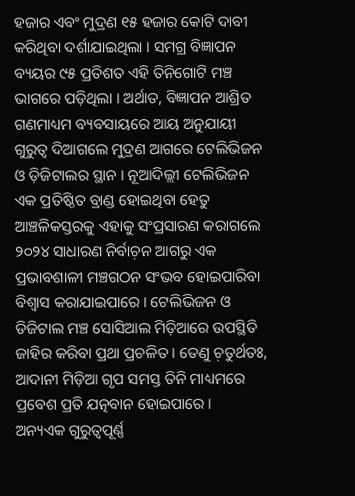ହଜାର ଏବଂ ମୁଦ୍ରଣ ୧୫ ହଜାର କୋଟି ଦାବୀ କରିଥିବା ଦର୍ଶାଯାଇଥିଲା । ସମଗ୍ର ବିଜ୍ଞାପନ ବ୍ୟୟର ୯୫ ପ୍ରତିଶତ ଏହି ତିନିଗୋଟି ମଞ୍ଚ ଭାଗରେ ପଡ଼ିଥିଲା । ଅର୍ଥାତ, ବିଜ୍ଞାପନ ଆଶ୍ରିତ ଗଣମାଧ୍ୟମ ବ୍ୟବସାୟରେ ଆୟ ଅନୁଯାୟୀ ଗୁରୁତ୍ୱ ଦିଆଗଲେ ମୁଦ୍ରଣ ଆଗରେ ଟେଲିଭିଜନ ଓ ଡ଼ିଜିଟାଲର ସ୍ଥାନ । ନୂଆଦିଲ୍ଲୀ ଟେଲିଭିଜନ ଏକ ପ୍ରତିଷ୍ଠିତ ବ୍ରାଣ୍ଡ ହୋଇଥିବା ହେତୁ ଆଞ୍ଚଳିକସ୍ତରକୁ ଏହାକୁ ସଂପ୍ରସାରଣ କରାଗଲେ ୨୦୨୪ ସାଧାରଣ ନିର୍ବାଚ଼ନ ଆଗରୁ ଏକ ପ୍ରଭାବଶାଳୀ ମଞ୍ଚଗଠନ ସଂଭବ ହୋଇପାରିବା ବିଶ୍ୱାସ କରାଯାଇପାରେ । ଟେଲିଭିଜନ ଓ ଡିଜିଟାଲ ମଞ୍ଚ ସୋସିଆଲ ମିଡ଼ିଆରେ ଉପସ୍ଥିତି ଜାହିର କରିବା ପ୍ରଥା ପ୍ରଚଳିତ । ତେଣୁ ଚ଼ତୁର୍ଥତଃ, ଆଦାନୀ ମିଡ଼ିଆ ଗୃପ ସମସ୍ତ ତିନି ମାଧ୍ୟମରେ ପ୍ରବେଶ ପ୍ରତି ଯତ୍ନବାନ ହୋଇପାରେ ।
ଅନ୍ୟଏକ ଗୁରୁତ୍ୱପୂର୍ଣ୍ଣ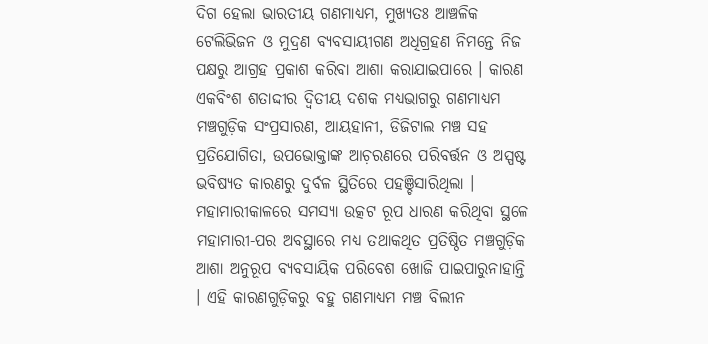ଦିଗ ହେଲା ଭାରତୀୟ ଗଣମାଧ୍ୟମ, ମୁଖ୍ୟତଃ ଆଞ୍ଚଳିକ ଟେଲିଭିଜନ ଓ ମୁଦ୍ରଣ ବ୍ୟବସାୟୀଗଣ ଅଧିଗ୍ରହଣ ନିମନ୍ତେ ନିଜ ପକ୍ଷରୁ ଆଗ୍ରହ ପ୍ରକାଶ କରିବା ଆଶା କରାଯାଇପାରେ । କାରଣ ଏକବିଂଶ ଶତାଦ୍ଦୀର ଦ୍ୱିତୀୟ ଦଶକ ମଧ୍ୟଭାଗରୁ ଗଣମାଧ୍ୟମ ମଞ୍ଚଗୁଡ଼ିକ ସଂପ୍ରସାରଣ, ଆୟହାନୀ, ଡିଜିଟାଲ ମଞ୍ଚ ସହ ପ୍ରତିଯୋଗିତା, ଉପଭୋକ୍ତାଙ୍କ ଆଚ଼ରଣରେ ପରିବର୍ତ୍ତନ ଓ ଅସ୍ପଷ୍ଟ ଭବିଷ୍ୟତ କାରଣରୁ ଦୁର୍ବଳ ସ୍ଥିତିରେ ପହଞ୍ଚିସାରିଥିଲା । ମହାମାରୀକାଳରେ ସମସ୍ୟା ଉତ୍କଟ ରୂପ ଧାରଣ କରିଥିବା ସ୍ଥଳେ ମହାମାରୀ-ପର ଅବସ୍ଥାରେ ମଧ୍ୟ ତଥାକଥିତ ପ୍ରତିଷ୍ଠିତ ମଞ୍ଚଗୁଡ଼ିକ ଆଶା ଅନୁରୂପ ବ୍ୟବସାୟିକ ପରିବେଶ ଖୋଜି ପାଇପାରୁନାହାନ୍ତି । ଏହି କାରଣଗୁଡ଼ିକରୁ ବହୁ ଗଣମାଧ୍ୟମ ମଞ୍ଚ ବିଲୀନ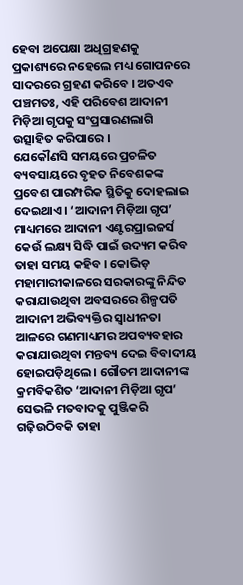ହେବା ଅପେକ୍ଷା ଅଧିଗ୍ରହଣକୁ ପ୍ରକାଶ୍ୟରେ ନହେଲେ ମଧ୍ୟ ଗୋପନରେ ସାଦରରେ ଗ୍ରହଣ କରିବେ । ଅତଏବ ପଞ୍ଚମତଃ, ଏହି ପରିବେଶ ଆଦାନୀ ମିଡ଼ିଆ ଗୃପକୁ ସଂପ୍ରସାରଣଲାଗି ଉତ୍ସାହିତ କରିପାରେ ।
ଯେକୌଣସି ସମୟରେ ପ୍ରଚଳିତ ବ୍ୟବସାୟରେ ବୃହତ ନିବେଶକଙ୍କ ପ୍ରବେଶ ପାରମ୍ପରିକ ସ୍ଥିତିକୁ ଦୋହଲାଇ ଦେଇଥାଏ । ‘ଆଦାନୀ ମିଡ଼ିଆ ଗୃପ’ ମାଧ୍ୟମରେ ଆଦାନୀ ଏଣ୍ଟରପ୍ରାଇଜର୍ସ କେଉଁ ଲକ୍ଷ୍ୟ ସିଦ୍ଧି ପାଇଁ ଉଦ୍ୟମ କରିବ ତାହା ସମୟ କହିବ । କୋଭିଡ଼ ମହାମାରୀକାଳରେ ସରକାରଙ୍କୁ ନିନ୍ଦିତ କରାଯାଉଥିବା ଅବସରରେ ଶିଳ୍ପପତି ଆଦାନୀ ଅଭିବ୍ୟକ୍ତିର ସ୍ୱାଧୀନତା ଆଳରେ ଗଣମାଧ୍ୟମର ଅପବ୍ୟବହାର କରାଯାଉଥିବା ମନ୍ତବ୍ୟ ଦେଇ ବିବାଦୀୟ ହୋଇପଡ଼ିଥିଲେ । ଗୌତମ ଆଦାନୀଙ୍କ କ୍ରମବିକଶିତ ‘ଆଦାନୀ ମିଡ଼ିଆ ଗୃପ’ ସେଭଳି ମତବାଦକୁ ପୁଞ୍ଜିକରି ଗଢ଼ିଉଠିବକି ତାହା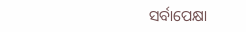ସର୍ବାପେକ୍ଷା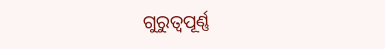ଗୁରୁତ୍ୱପୂର୍ଣ୍ଣ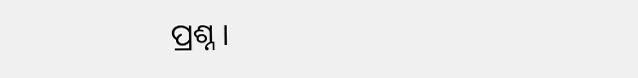ପ୍ରଶ୍ନ ।